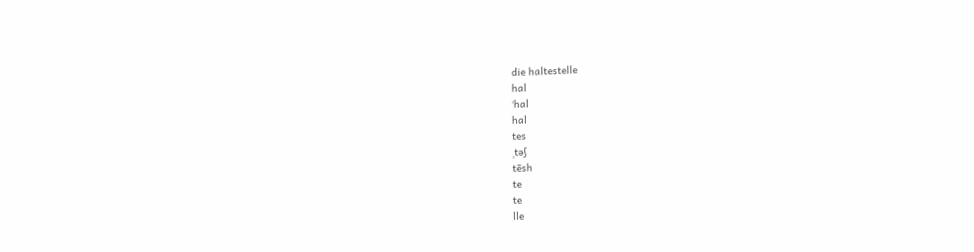die haltestelle
hal
ˈhal
hal
tes
ˌtəʃ
tēsh
te
te
lle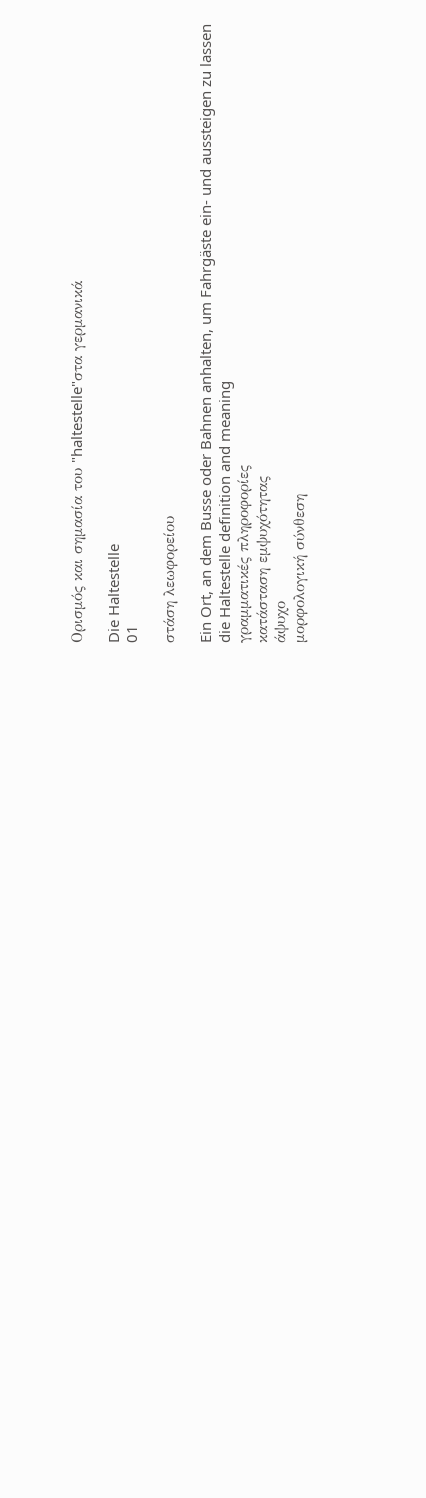Ορισμός και σημασία του "haltestelle"στα γερμανικά

Die Haltestelle
01

στάση λεωφορείου

Ein Ort, an dem Busse oder Bahnen anhalten, um Fahrgäste ein- und aussteigen zu lassen
die Haltestelle definition and meaning
γραμματικές πληροφορίες
κατάσταση εμψυχότητας
άψυχο
μορφολογική σύνθεση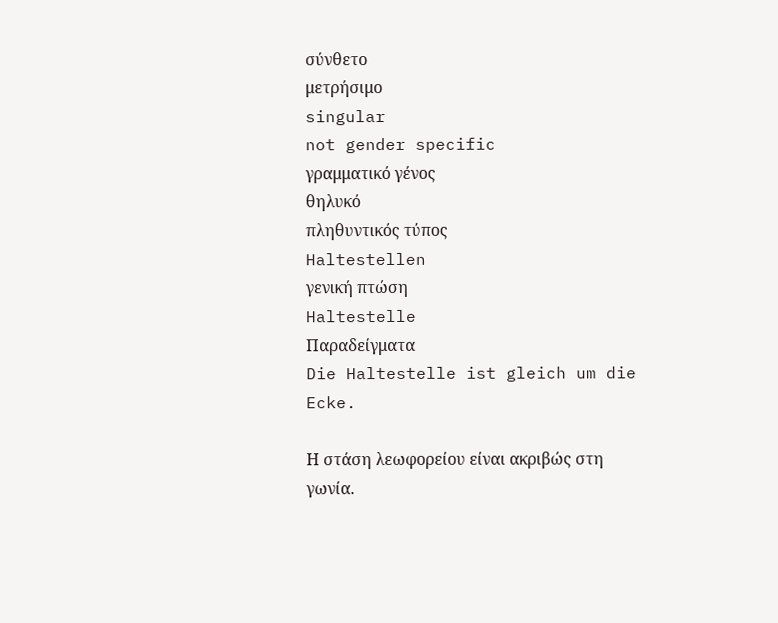σύνθετο
μετρήσιμο
singular
not gender specific
γραμματικό γένος
θηλυκό
πληθυντικός τύπος
Haltestellen
γενική πτώση
Haltestelle
Παραδείγματα
Die Haltestelle ist gleich um die Ecke.

Η στάση λεωφορείου είναι ακριβώς στη γωνία.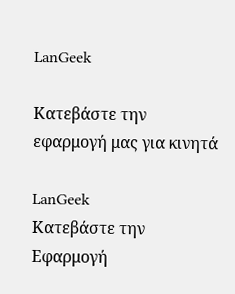LanGeek

Κατεβάστε την εφαρμογή μας για κινητά

LanGeek
Κατεβάστε την Εφαρμογή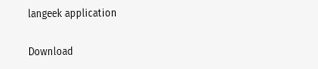langeek application

Download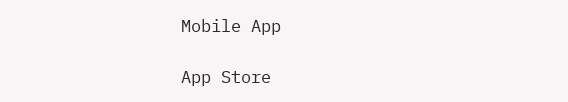Mobile App

App Store